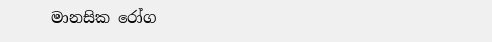මානසික රෝග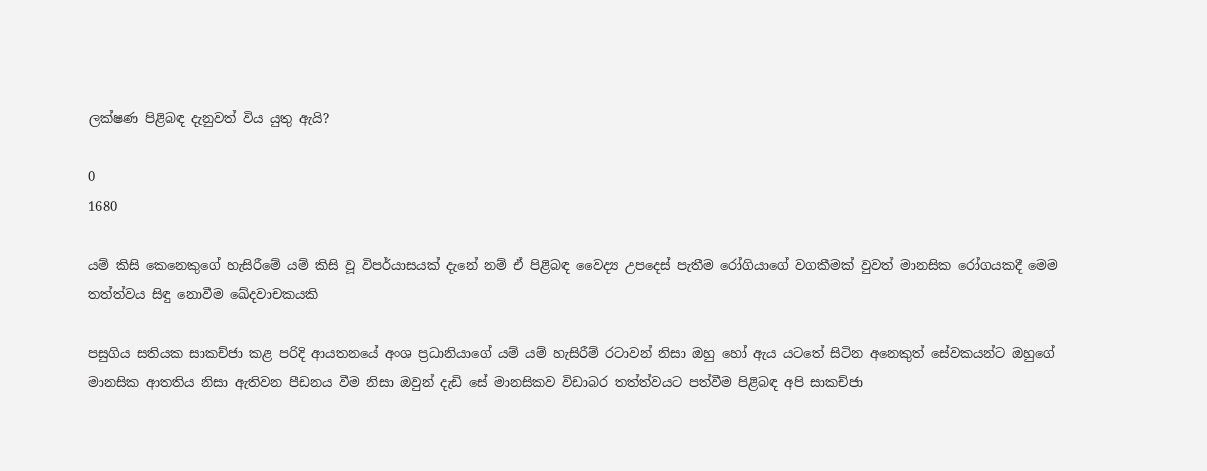ලක්ෂණ පිළිබඳ දැනුවත් විය යුතු ඇයි?

0
1680

යම් කිසි කෙනෙකුගේ හැසිරීමේ යම් කිසි වූ විපර්යාසයක් දැනේ නම් ඒ පිළිබඳ වෛද්‍ය උපදෙස් පැතීම රෝගියාගේ වගකීමක් වුවත් මානසික රෝගයකදී මෙම තත්ත්වය සිඳු නොවීම ඛේදවාචකයකි

පසුගිය සතියක සාකච්ජා කළ පරිදි ආයතනයේ අංශ ප්‍රධානියාගේ යම් යම් හැසිරීම් රටාවන් නිසා ඔහු හෝ ඇය යටතේ සිටින අනෙකුත් සේවකයන්ට ඔහුගේ මානසික ආතතිය නිසා ඇතිවන පීඩනය වීම නිසා ඔවුන් දැඩි සේ මානසිකව විඩාබර තත්ත්වයට පත්වීම පිළිබඳ අපි සාකච්ජා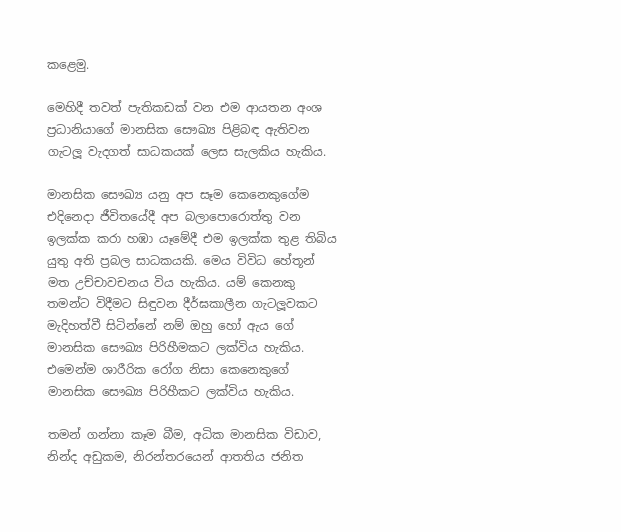කළෙමු.

මෙහිදී තවත් පැතිකඩක් වන එම ආයතන අංශ ප්‍රධානියාගේ මානසික සෞඛ්‍ය පිළිබඳ ඇතිවන ගැටලූ වැදගත් සාධකයක් ලෙස සැලකිය හැකිය.

මානසික සෞඛ්‍ය යනු අප සෑම කෙනෙකුගේම එදිනෙදා ජීවිතයේදී අප බලාපොරොත්තු වන ඉලක්ක කරා හඹා යෑමේදී එම ඉලක්ක තුළ තිබිය යුතු අති ප්‍රබල සාධකයකි. මෙය විවිධ හේතූන් මත උච්චාවචනය විය හැකිය. යම් කෙනකු තමන්ට විදීමට සිඳුවන දීර්ඝකාලීන ගැටලූවකට මැදිහත්වී සිටින්නේ නම් ඔහු හෝ ඇය ගේ මානසික සෞඛ්‍ය පිරිහීමකට ලක්විය හැකිය. එමෙන්ම ශාරීරික රෝග නිසා කෙනෙකුගේ මානසික සෞඛ්‍ය පිරිහීකට ලක්විය හැකිය.

තමන් ගන්නා කෑම බීම, අධික මානසික විඩාව, නින්ද අඩුකම, නිරන්තරයෙන් ආතතිය ජනිත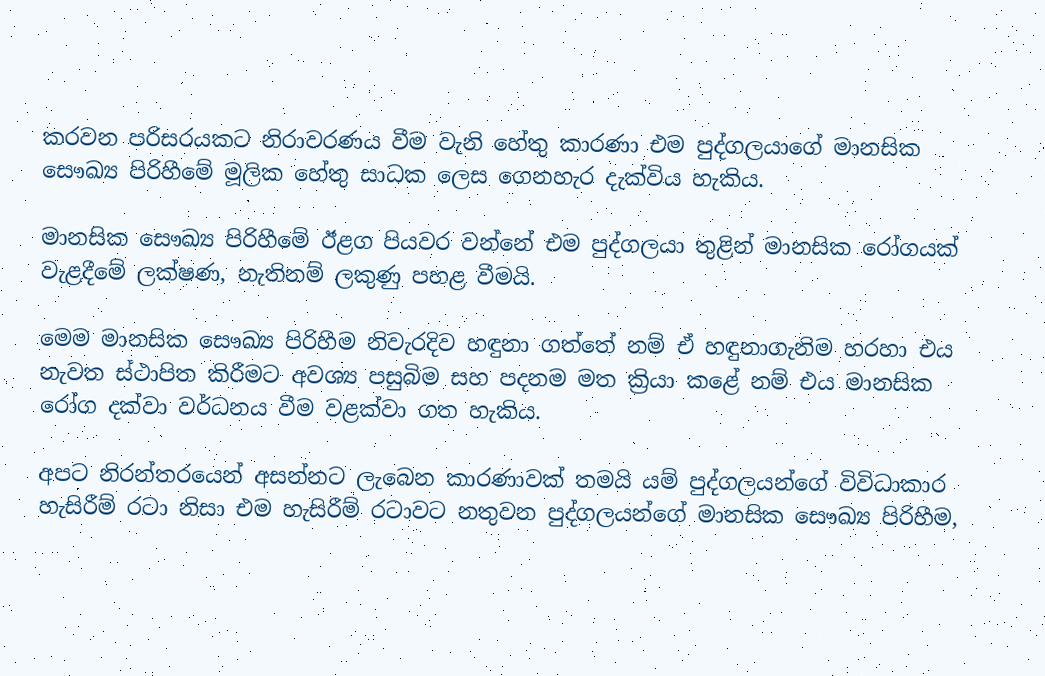කරවන පරිසරයකට නිරාවරණය වීම වැනි හේතු කාරණා එම පුද්ගලයාගේ මානසික සෞඛ්‍ය පිරිහීමේ මූලික හේතු සාධක ලෙස ගෙනහැර දැක්විය හැකිය.

මානසික සෞඛ්‍ය පිරිහීමේ ඊළග පියවර වන්නේ එම පුද්ගලයා තුළින් මානසික රෝගයක් වැළදීමේ ලක්ෂණ, නැතිනම් ලකුණු පහළ වීමයි.

මෙම මානසික සෞඛ්‍ය පිරිහීම නිවැරදිව හඳුනා ගත්තේ නම් ඒ හඳුනාගැනිම හරහා එය නැවත ස්ථාපිත කිරීමට අවශ්‍ය පසුබිම සහ පදනම මත ක්‍රියා කළේ නම් එය මානසික රෝග දක්වා වර්ධනය වීම වළක්වා ගත හැකිය.

අපට නිරන්තරයෙන් අසන්නට ලැබෙන කාරණාවක් තමයි යම් පුද්ගලයන්ගේ විවිධාකාර හැසිරීම් රටා නිසා එම හැසිරීම් රටාවට නතුවන පුද්ගලයන්ගේ මානසික සෞඛ්‍ය පිරිහීම,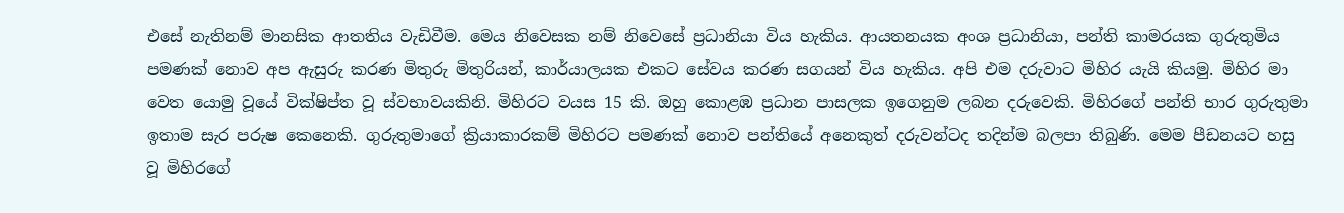එසේ නැතිනම් මානසික ආතතිය වැඩිවීම. මෙය නිවෙසක නම් නිවෙසේ ප්‍රධානියා විය හැකිය. ආයතනයක අංශ ප්‍රධානියා, පන්ති කාමරයක ගුරුතුමිය පමණක් නොව අප ඇසුරු කරණ මිතුරු මිතුරියන්, කාර්යාලයක එකට සේවය කරණ සගයන් විය හැකිය. අපි එම දරුවාට මිහිර යැයි කියමු. මිහිර මා වෙත යොමු වූයේ වික්ෂිප්ත වූ ස්වභාවයකිනි. මිහිරට වයස 15 කි. ඔහු කොළඹ ප්‍රධාන පාසලක ඉගෙනුම ලබන දරුවෙකි. මිහිරගේ පන්ති භාර ගුරුතුමා ඉතාම සැර පරුෂ කෙනෙකි. ගුරුතුමාගේ ක්‍රියාකාරකම් මිහිරට පමණක් නොව පන්තියේ අනෙකුත් දරුවන්ටද තදින්ම බලපා තිබුණි. මෙම පීඩනයට හසු වූ මිහිරගේ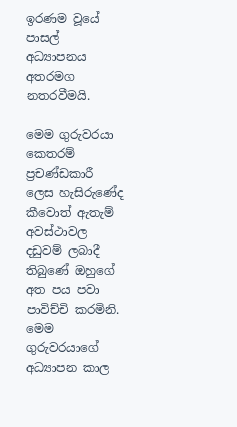ඉරණම වූයේ පාසල් අධ්‍යාපනය අතරමග නතරවීමයි.

මෙම ගුරුවරයා කෙතරම් ප්‍රචණ්ඩකාරී ලෙස හැසිරුණේද කීවොත් ඇතැම් අවස්ථාවල දඩුවම් ලබාදී තිබුණේ ඔහුගේ අත පය පවා පාවිච්චි කරමිනි. මෙම ගුරුවරයාගේ අධ්‍යාපන කාල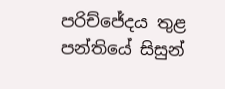පරිච්ජේදය තුළ පන්තියේ සිසුන්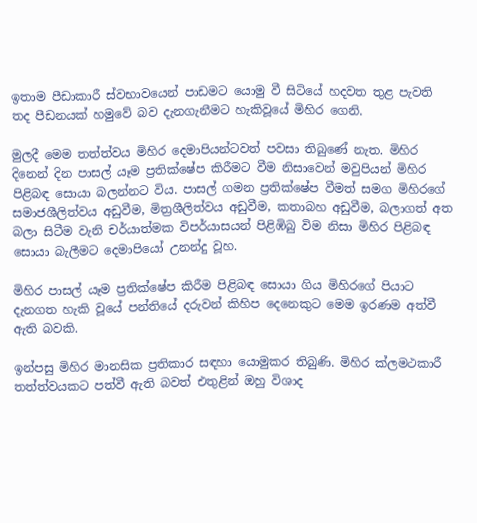ඉතාම පීඩාකාරී ස්වභාවයෙන් පාඩමට යොමු වී සිටියේ හදවත තුළ පැවති තද පීඩනයක් හමුවේ බව දැනගැනීමට හැකිවූයේ මිහිර ගෙනි.

මුලදී මෙම තත්ත්වය මිහිර දෙමාපියන්ටවත් පවසා තිබුණේ නැත. මිහිර දිනෙන් දින පාසල් යෑම ප්‍රතික්ෂේප කිරීමට වීම නිසාවෙන් මවුපියන් මිහිර පිළිබඳ සොයා බලන්නට විය. පාසල් ගමන ප්‍රතික්ෂේප වීමත් සමග මිහිරගේ සමාජශීලිත්වය අඩුවීම, මිත්‍රශීලිත්වය අඩුවීම, කතාබහ අඩුවීම, බලාගත් අත බලා සිටීම වැනි චර්යාත්මක විපර්යාසයන් පිළිඹිබු විම නිසා මිහිර පිළිබඳ සොයා බැලීමට දෙමාපියෝ උනන්දු වූහ.

මිහිර පාසල් යෑම ප්‍රතික්ෂේප කිරීම පිළිබඳ සොයා ගිය මිහිරගේ පියාට දැනගත හැකි වූයේ පන්තියේ දරුවන් කිහිප දෙනෙකුට මෙම ඉරණම අත්වී ඇති බවකි.

ඉන්පසු මිහිර මානසික ප්‍රතිකාර සඳහා යොමුකර තිබුණි. මිහිර ක්ලමථකාරී තත්ත්වයකට පත්වී ඇති බවත් එතුළින් ඔහු විශාද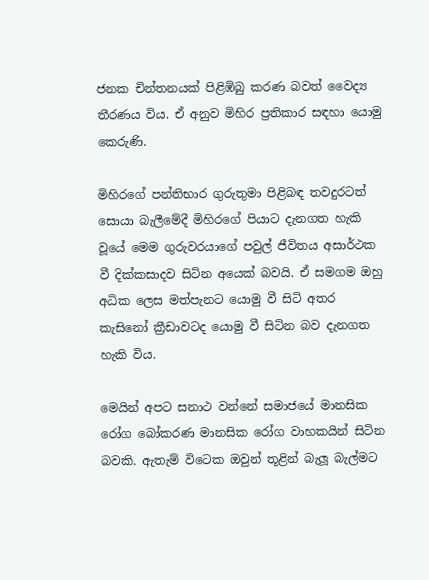ජනක චින්තනයක් පිළිඹිබු කරණ බවත් වෛද්‍ය තීරණය විය. ඒ අනුව මිහිර ප්‍රතිකාර සඳහා යොමු කෙරුණි.

මිහිරගේ පන්තිභාර ගුරුතුමා පිළිබඳ තවදුරටත් සොයා බැලීමේදී මිහිරගේ පියාට දැනගත හැකි වූයේ මෙම ගුරුවරයාගේ පවුල් ජීවිතය අසාර්ථක වී දික්කසාදව සිටින අයෙක් බවයි. ඒ සමගම ඔහු අධික ලෙස මත්පැනට යොමු වී සිටි අතර කැසිනෝ ක්‍රීඩාවටද යොමු වී සිටින බව දැනගත හැකි විය.

මෙයින් අපට සනාථ වන්නේ සමාජයේ මානසික රෝග බෝකරණ මානසික රෝග වාහකයින් සිටින බවකි. ඇතැම් විටෙක ඔවුන් තූළින් බැලූ බැල්මට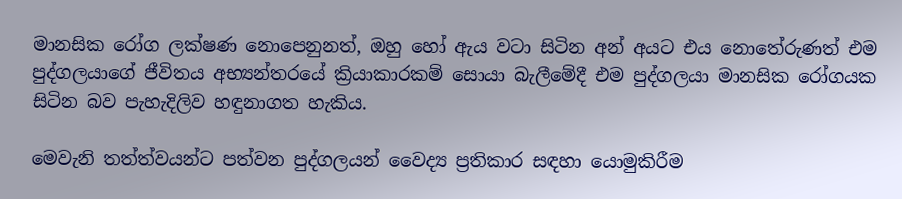මානසික රෝග ලක්ෂණ නොපෙනුනත්, ඔහු හෝ ඇය වටා සිටින අන් අයට එය නොතේරුණත් එම පුද්ගලයාගේ ජීවිතය අභ්‍යන්තරයේ ක්‍රියාකාරකම් සොයා බැලීමේදී එම පුද්ගලයා මානසික රෝගයක සිටින බව පැහැදිලිව හඳුනාගත හැකිය.

මෙවැනි තත්ත්වයන්ට පත්වන පුද්ගලයන් වෛද්‍ය ප්‍රතිකාර සඳහා යොමුකිරීම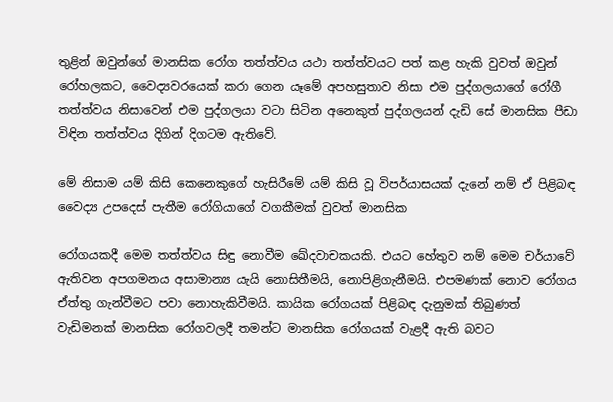තුළින් ඔවුන්ගේ මානසික රෝග තත්ත්වය යථා තත්ත්වයට පත් කළ හැකි වුවත් ඔවුන් රෝහලකට, වෛද්‍යවරයෙක් කරා ගෙන යෑමේ අපහසුතාව නිසා එම පුද්ගලයාගේ රෝගී තත්ත්වය නිසාවෙන් එම පුද්ගලයා වටා සිටින අනෙකුත් පුද්ගලයන් දැඩි සේ මානසික පීඩා විඳින තත්ත්වය දිගින් දිගටම ඇතිවේ.

මේ නිසාම යම් කිසි කෙනෙකුගේ හැසිරීමේ යම් කිසි වූ විපර්යාසයක් දැනේ නම් ඒ පිළිබඳ වෛද්‍ය උපදෙස් පැතීම රෝගියාගේ වගකීමක් වුවත් මානසික

රෝගයකදී මෙම තත්ත්වය සිඳු නොවීම ඛේදවාචකයකි. එයට හේතුව නම් මෙම චර්යාවේ ඇතිවන අපගමනය අසාමාන්‍ය යැයි නොසිතීමයි, නොපිළිගැනීමයි. එපමණක් නොව රෝගය ඒත්තු ගැන්වීමට පවා නොහැකිවීමයි. කායික රෝගයක් පිළිබඳ දැනුමක් තිබුණත් වැඩිමනක් මානසික රෝගවලදී තමන්ට මානසික රෝගයක් වැළදී ඇති බවට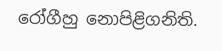රෝගීහු නොපිළිගනිති.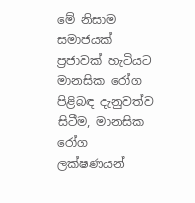මේ නිසාම සමාජයක් ප්‍රජාවක් හැටියට මානසික රෝග පිළිබඳ දැනුවත්ව සිටීම, මානසික රෝග ලක්ෂණයන්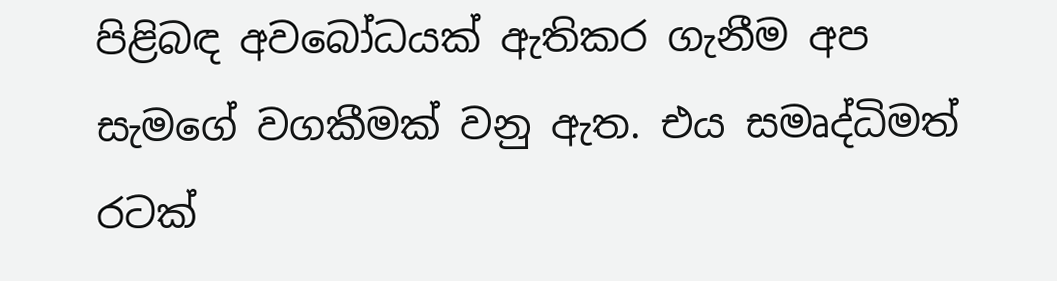පිළිබඳ අවබෝධයක් ඇතිකර ගැනීම අප සැමගේ වගකීමක් වනු ඇත. එය සමෘද්ධිමත් රටක්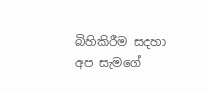බිහිකිරීම සදහා අප සැමගේ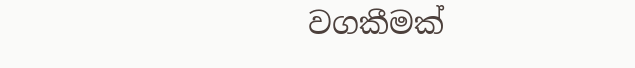වගකීමක්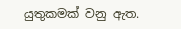යුතුකමක් වනු ඇත.